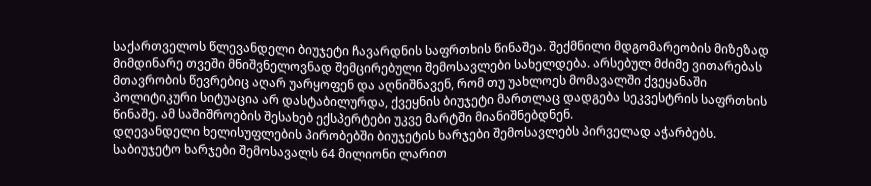საქართველოს წლევანდელი ბიუჯეტი ჩავარდნის საფრთხის წინაშეა. შექმნილი მდგომარეობის მიზეზად მიმდინარე თვეში მნიშვნელოვნად შემცირებული შემოსავლები სახელდება. არსებულ მძიმე ვითარებას მთავრობის წევრებიც აღარ უარყოფენ და აღნიშნავენ, რომ თუ უახლოეს მომავალში ქვეყანაში პოლიტიკური სიტუაცია არ დასტაბილურდა, ქვეყნის ბიუჯეტი მართლაც დადგება სეკვესტრის საფრთხის წინაშე. ამ საშიშროების შესახებ ექსპერტები უკვე მარტში მიანიშნებდნენ.
დღევანდელი ხელისუფლების პირობებში ბიუჯეტის ხარჯები შემოსავლებს პირველად აჭარბებს. საბიუჯეტო ხარჯები შემოსავალს 64 მილიონი ლარით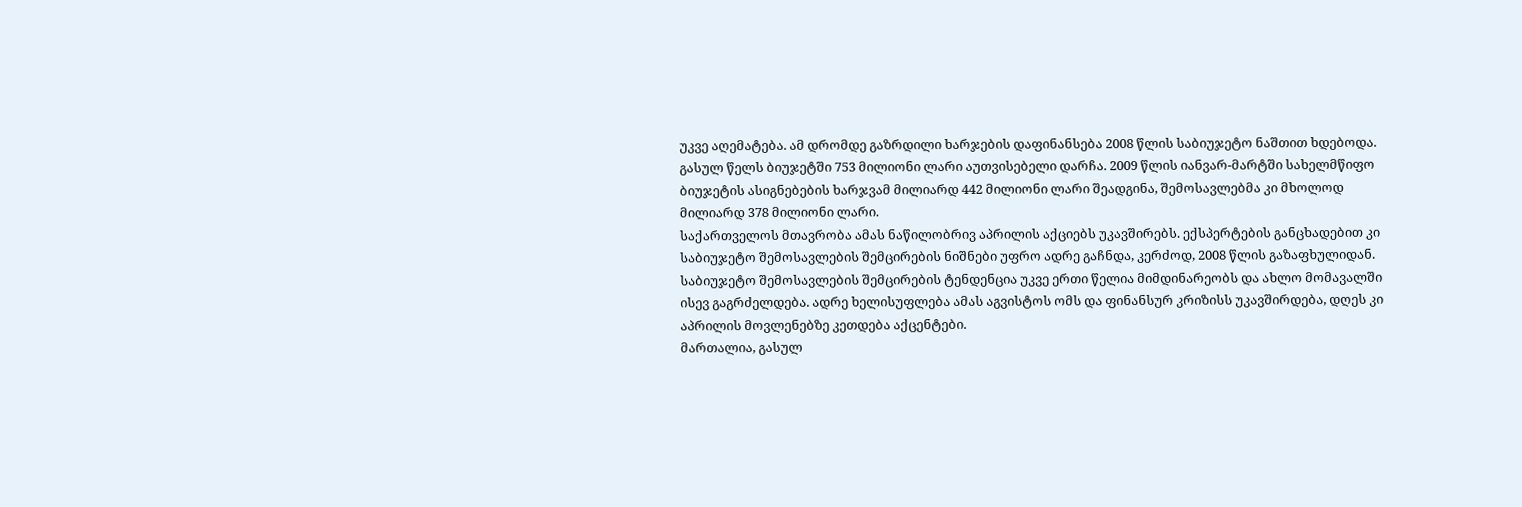უკვე აღემატება. ამ დრომდე გაზრდილი ხარჯების დაფინანსება 2008 წლის საბიუჯეტო ნაშთით ხდებოდა. გასულ წელს ბიუჯეტში 753 მილიონი ლარი აუთვისებელი დარჩა. 2009 წლის იანვარ-მარტში სახელმწიფო ბიუჯეტის ასიგნებების ხარჯვამ მილიარდ 442 მილიონი ლარი შეადგინა, შემოსავლებმა კი მხოლოდ მილიარდ 378 მილიონი ლარი.
საქართველოს მთავრობა ამას ნაწილობრივ აპრილის აქციებს უკავშირებს. ექსპერტების განცხადებით კი საბიუჯეტო შემოსავლების შემცირების ნიშნები უფრო ადრე გაჩნდა, კერძოდ, 2008 წლის გაზაფხულიდან. საბიუჯეტო შემოსავლების შემცირების ტენდენცია უკვე ერთი წელია მიმდინარეობს და ახლო მომავალში ისევ გაგრძელდება. ადრე ხელისუფლება ამას აგვისტოს ომს და ფინანსურ კრიზისს უკავშირდება, დღეს კი აპრილის მოვლენებზე კეთდება აქცენტები.
მართალია, გასულ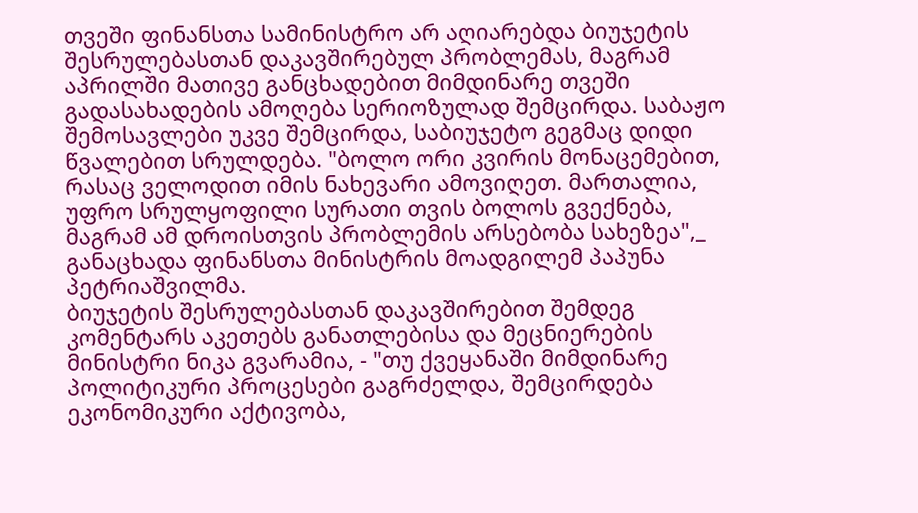თვეში ფინანსთა სამინისტრო არ აღიარებდა ბიუჯეტის შესრულებასთან დაკავშირებულ პრობლემას, მაგრამ აპრილში მათივე განცხადებით მიმდინარე თვეში გადასახადების ამოღება სერიოზულად შემცირდა. საბაჟო შემოსავლები უკვე შემცირდა, საბიუჯეტო გეგმაც დიდი წვალებით სრულდება. "ბოლო ორი კვირის მონაცემებით, რასაც ველოდით იმის ნახევარი ამოვიღეთ. მართალია, უფრო სრულყოფილი სურათი თვის ბოლოს გვექნება, მაგრამ ამ დროისთვის პრობლემის არსებობა სახეზეა",_ განაცხადა ფინანსთა მინისტრის მოადგილემ პაპუნა პეტრიაშვილმა.
ბიუჯეტის შესრულებასთან დაკავშირებით შემდეგ კომენტარს აკეთებს განათლებისა და მეცნიერების მინისტრი ნიკა გვარამია, - "თუ ქვეყანაში მიმდინარე პოლიტიკური პროცესები გაგრძელდა, შემცირდება ეკონომიკური აქტივობა,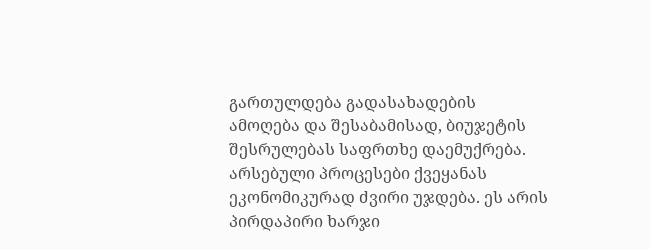გართულდება გადასახადების ამოღება და შესაბამისად, ბიუჯეტის შესრულებას საფრთხე დაემუქრება. არსებული პროცესები ქვეყანას ეკონომიკურად ძვირი უჯდება. ეს არის პირდაპირი ხარჯი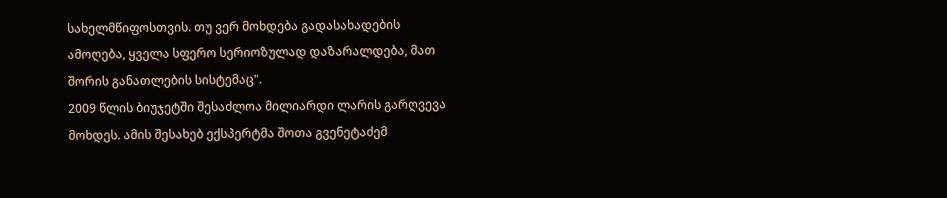სახელმწიფოსთვის. თუ ვერ მოხდება გადასახადების ამოღება, ყველა სფერო სერიოზულად დაზარალდება, მათ შორის განათლების სისტემაც".
2009 წლის ბიუჯეტში შესაძლოა მილიარდი ლარის გარღვევა მოხდეს. ამის შესახებ ექსპერტმა შოთა გვენეტაძემ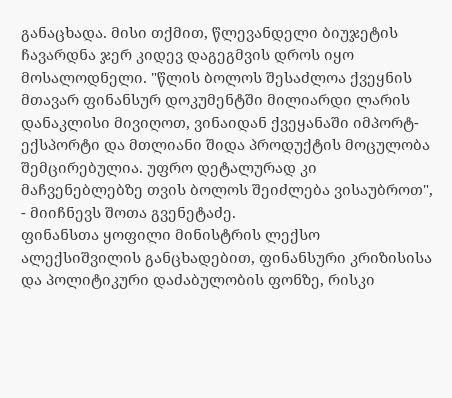განაცხადა. მისი თქმით, წლევანდელი ბიუჯეტის ჩავარდნა ჯერ კიდევ დაგეგმვის დროს იყო მოსალოდნელი. "წლის ბოლოს შესაძლოა ქვეყნის მთავარ ფინანსურ დოკუმენტში მილიარდი ლარის დანაკლისი მივიღოთ, ვინაიდან ქვეყანაში იმპორტ-ექსპორტი და მთლიანი შიდა პროდუქტის მოცულობა შემცირებულია. უფრო დეტალურად კი მაჩვენებლებზე თვის ბოლოს შეიძლება ვისაუბროთ", - მიიჩნევს შოთა გვენეტაძე.
ფინანსთა ყოფილი მინისტრის ლექსო ალექსიშვილის განცხადებით, ფინანსური კრიზისისა და პოლიტიკური დაძაბულობის ფონზე, რისკი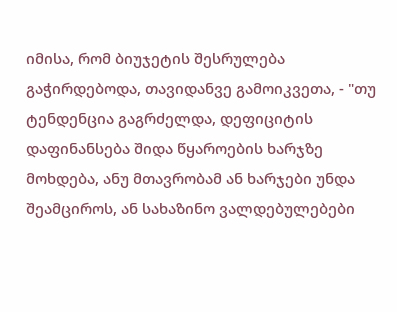იმისა, რომ ბიუჯეტის შესრულება გაჭირდებოდა, თავიდანვე გამოიკვეთა, - "თუ ტენდენცია გაგრძელდა, დეფიციტის დაფინანსება შიდა წყაროების ხარჯზე მოხდება, ანუ მთავრობამ ან ხარჯები უნდა შეამციროს, ან სახაზინო ვალდებულებები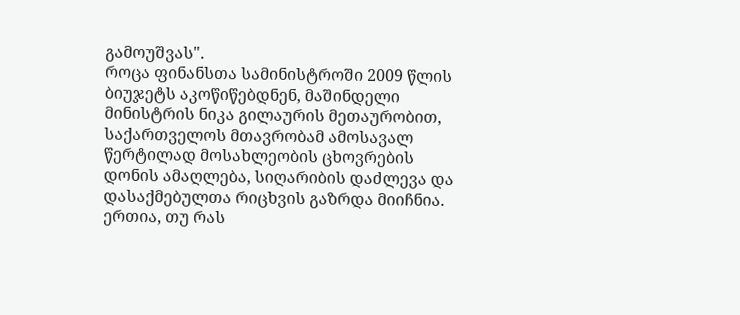გამოუშვას".
როცა ფინანსთა სამინისტროში 2009 წლის ბიუჯეტს აკოწიწებდნენ, მაშინდელი მინისტრის ნიკა გილაურის მეთაურობით, საქართველოს მთავრობამ ამოსავალ წერტილად მოსახლეობის ცხოვრების დონის ამაღლება, სიღარიბის დაძლევა და დასაქმებულთა რიცხვის გაზრდა მიიჩნია. ერთია, თუ რას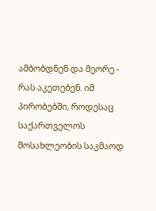ამბობდნენ და მეორე - რას აკეთებენ. იმ პირობებში, როდესაც საქართველოს მოსახლეობის საკმაოდ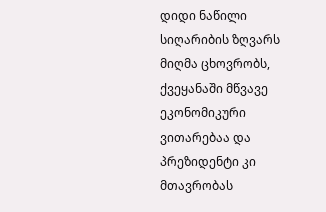დიდი ნაწილი სიღარიბის ზღვარს მიღმა ცხოვრობს, ქვეყანაში მწვავე ეკონომიკური ვითარებაა და პრეზიდენტი კი მთავრობას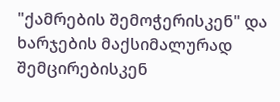"ქამრების შემოჭერისკენ" და ხარჯების მაქსიმალურად შემცირებისკენ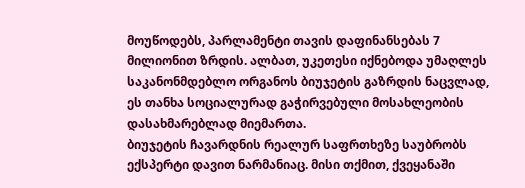მოუწოდებს, პარლამენტი თავის დაფინანსებას 7 მილიონით ზრდის. ალბათ, უკეთესი იქნებოდა უმაღლეს საკანონმდებლო ორგანოს ბიუჯეტის გაზრდის ნაცვლად, ეს თანხა სოციალურად გაჭირვებული მოსახლეობის დასახმარებლად მიემართა.
ბიუჯეტის ჩავარდნის რეალურ საფრთხეზე საუბრობს ექსპერტი დავით ნარმანიაც. მისი თქმით, ქვეყანაში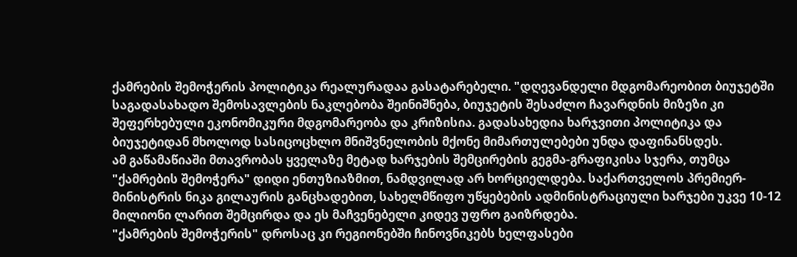ქამრების შემოჭერის პოლიტიკა რეალურადაა გასატარებელი. "დღევანდელი მდგომარეობით ბიუჯეტში საგადასახადო შემოსავლების ნაკლებობა შეინიშნება, ბიუჯეტის შესაძლო ჩავარდნის მიზეზი კი შეფერხებული ეკონომიკური მდგომარეობა და კრიზისია. გადასახედია ხარჯვითი პოლიტიკა და ბიუჯეტიდან მხოლოდ სასიცოცხლო მნიშვნელობის მქონე მიმართულებები უნდა დაფინანსდეს.
ამ გაწამაწიაში მთავრობას ყველაზე მეტად ხარჯების შემცირების გეგმა-გრაფიკისა სჯერა, თუმცა "ქამრების შემოჭერა" დიდი ენთუზიაზმით, ნამდვილად არ ხორციელდება. საქართველოს პრემიერ-მინისტრის ნიკა გილაურის განცხადებით, სახელმწიფო უწყებების ადმინისტრაციული ხარჯები უკვე 10-12 მილიონი ლარით შემცირდა და ეს მაჩვენებელი კიდევ უფრო გაიზრდება.
"ქამრების შემოჭერის" დროსაც კი რეგიონებში ჩინოვნიკებს ხელფასები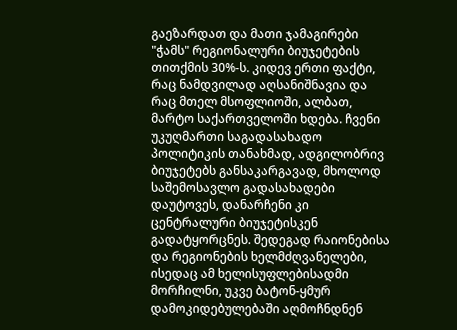გაეზარდათ და მათი ჯამაგირები "ჭამს" რეგიონალური ბიუჯეტების თითქმის 30%-ს. კიდევ ერთი ფაქტი, რაც ნამდვილად აღსანიშნავია და რაც მთელ მსოფლიოში, ალბათ, მარტო საქართველოში ხდება. ჩვენი უკუღმართი საგადასახადო პოლიტიკის თანახმად, ადგილობრივ ბიუჯეტებს განსაკარგავად, მხოლოდ საშემოსავლო გადასახადები დაუტოვეს, დანარჩენი კი ცენტრალური ბიუჯეტისკენ გადატყორცნეს. შედეგად რაიონებისა და რეგიონების ხელმძღვანელები, ისედაც ამ ხელისუფლებისადმი მორჩილნი, უკვე ბატონ-ყმურ დამოკიდებულებაში აღმოჩნდნენ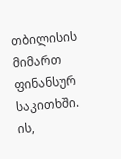თბილისის მიმართ ფინანსურ საკითხში. ის,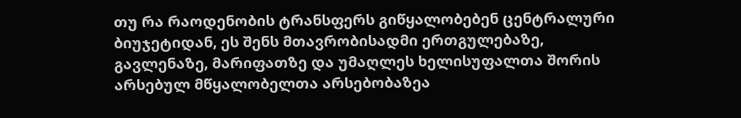თუ რა რაოდენობის ტრანსფერს გიწყალობებენ ცენტრალური ბიუჯეტიდან, ეს შენს მთავრობისადმი ერთგულებაზე, გავლენაზე, მარიფათზე და უმაღლეს ხელისუფალთა შორის არსებულ მწყალობელთა არსებობაზეა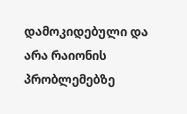დამოკიდებული და არა რაიონის პრობლემებზე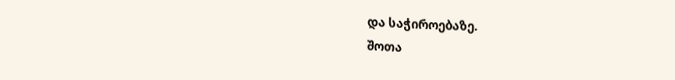და საჭიროებაზე.
შოთა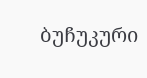ბუჩუკური